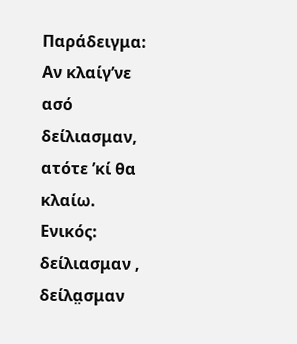Παράδειγμα: Αν κλαίγ’νε ασό δείλιασμαν, ατότε ’κί θα κλαίω.
Ενικός: δείλιασμαν , δείλα̤σμαν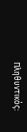Πληθυντικός: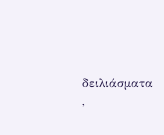δειλιάσματα ,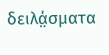δειλά̤σματα